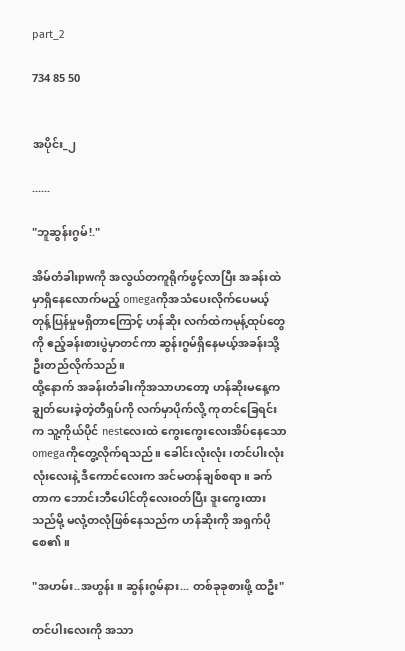part_2

734 85 50


အပိုင်း_၂

......

"ဘူဆွန်းဂွမ်!."

အိမ်တံခါးpwကို အလွယ်တကူရိုက်ဖွင့်လာပြီး အခန်းထဲမှာရှိနေလောက်မည့် omegaကိုအသံပေးလိုက်ပေမယ့် တုန့်ပြန်မှုမရှိတာကြောင့် ဟန်ဆိုး လက်ထဲကမုန့်ထုပ်တွေကို ဧည့်ခန်းစားပွဲမှာတင်ကာ ဆွန်းဂွမ်ရှိနေမယ့်အခန်းသို့ ဦးတည်လိုက်သည်။
ထို့နောက် အခန်းတံခါးကိုအသာဟတော့ ဟန်ဆိုးမနေ့ကချွတ်ပေးခဲ့တဲ့တီရှပ်ကို လက်မှာပိုက်လို့ ကုတင်ခြေရင်းက သူ့ကိုယ်ပိုင် nestလေးထဲ ကွေးကွေးလေးအိပ်နေသော omegaကိုတွေ့လိုက်ရသည်။ ခေါင်းလုံးလုံး၊တင်ပါးလုံးလုံးလေးနဲ့ ဒီကောင်လေးက အင်မတန်ချစ်စရာ။ ခက်တာက ဘောင်းဘီပေါင်တိုလေး၀တ်ပြီး ဒူးကွေးထားသည်မို့ မလုံ့တလုံဖြစ်နေသည်က ဟန်ဆိုးကို အရှက်ပိုစေ၏။

"အဟမ်း..အဟွန်း။ ဆွန်းဂွမ်နား... တစ်ခုခုစားဖို့ ထဦး"

တင်ပါးလေးကို အသာ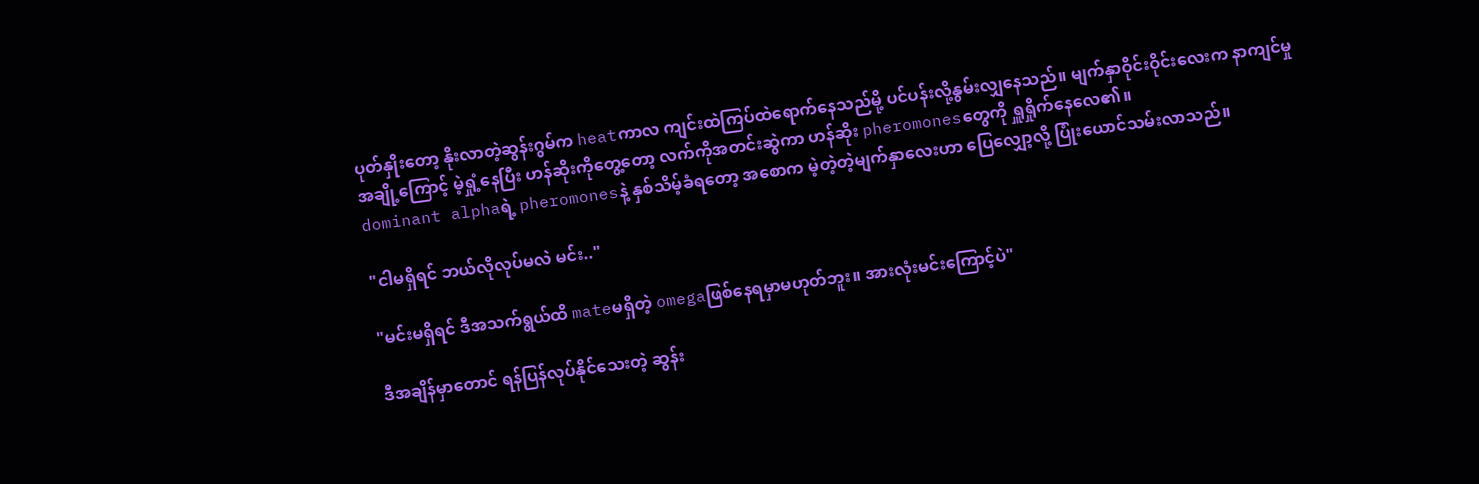ပုတ်နှိုးတော့ နိုးလာတဲ့ဆွန်းဂွမ်က heatကာလ ကျင်းထဲကြပ်ထဲရောက်‌နေသည်မို့ ပင်ပန်းလို့နွမ်းလျှနေသည်။ မျက်နှာဝိုင်းဝိုင်းလေးက နာကျင်မှုအချို့ကြောင့် မဲ့ရှုံ့နေပြီး ဟန်ဆိုးကိုတွေ့တော့ လက်ကိုအတင်းဆွဲကာ ဟန်ဆိုး pheromonesတွေကို ရှူရှိုက်နေလေ၏။
dominant alphaရဲ့ pheromonesနဲ့ နှစ်သိမ့်ခံရတော့ အစောက မဲ့‌တဲ့တဲ့မျက်နှာလေးဟာ ပြေလျှော့လို့ ပြုံးယောင်သမ်းလာသည်။

"ငါမရှိရင် ဘယ်လိုလုပ်မလဲ မင်း.."

"မင်းမရှိရင် ဒီအသက်ရွယ်ထိ mateမရှိတဲ့ omegaဖြစ်နေရမှာမဟုတ်ဘူး။ အားလုံးမင်းကြောင့်ပဲ"

ဒီအချိန်မှာတောင် ရန်ပြန်လုပ်နိုင်သေးတဲ့ ဆွန်း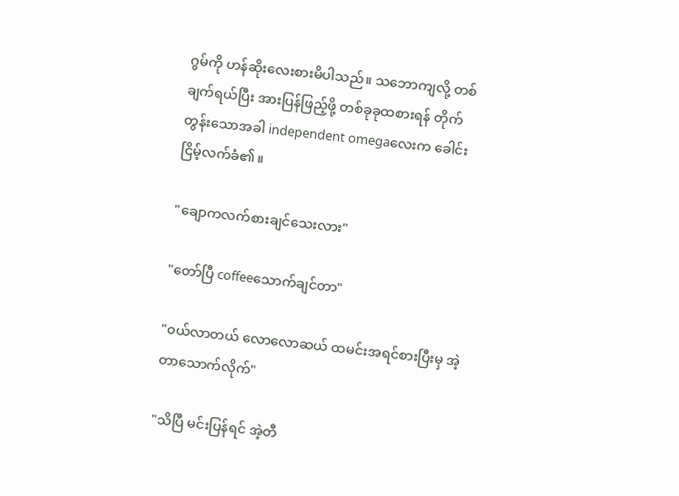ဂွမ်ကို ဟန်ဆိုးလေးစားမိပါသည်။ သဘောကျလို့ တစ်ချက်ရယ်ပြီး အားပြန်ဖြည့်ဖို့ တစ်ခုခုထစားရန် တိုက်တွန်းသောအခါ independent omegaလေးက ခေါင်းငြိမ့်လက်ခံ၏။

"ချောကလက်စားချင်သေးလား"

"တော်ပြီ coffeeသောက်ချင်တာ"

"၀ယ်လာတယ် လောလောဆယ် ထမင်းအရင်စားပြီးမှ အဲ့တာသောက်လိုက်"

"သိပြီ မင်းပြန်ရင် အဲ့တီ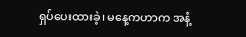ရှပ်ပေးထားခဲ့၊ မနေ့ကဟာက အနံ့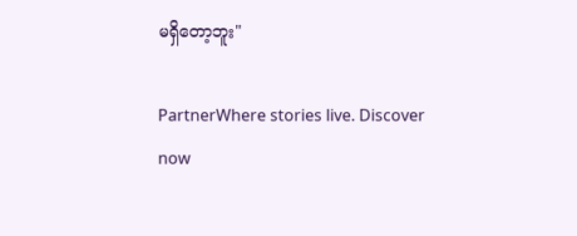မရှိတော့ဘူး"

PartnerWhere stories live. Discover now